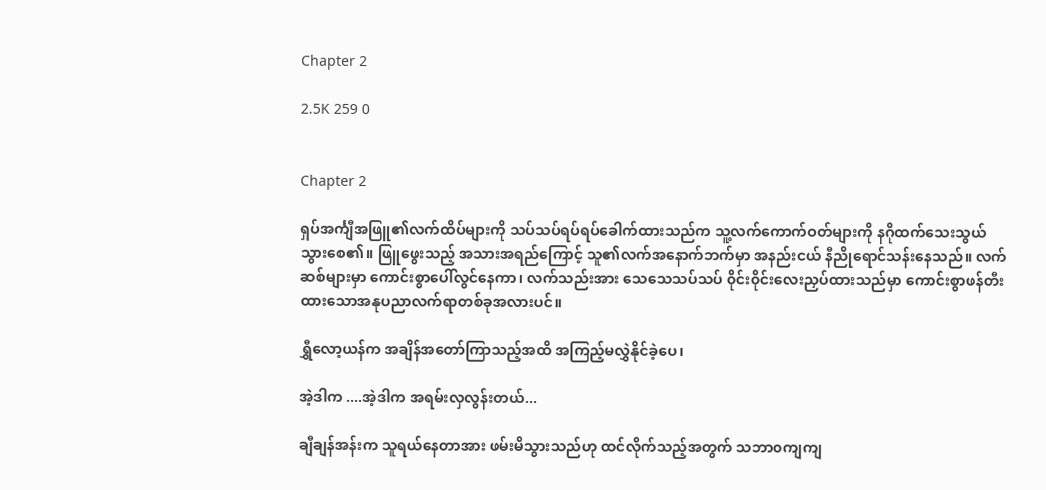Chapter 2

2.5K 259 0


Chapter 2

ရှပ်အင်္ကျီအဖြူ၏လက်ထိပ်များကို သပ်သပ်ရပ်ရပ်ခေါက်ထားသည်က သူ့လက်ကောက်ဝတ်များကို နဂိုထက်သေးသွယ်သွားစေ၏။ ဖြူဖွေးသည့် အသားအရည်ကြောင့် သူ၏လက်အနောက်ဘက်မှာ အနည်းငယ် နီညိုရောင်သန်းနေသည်။ လက်ဆစ်များမှာ ကောင်းစွာပေါ်လွင်နေကာ၊ လက်သည်းအား သေသေသပ်သပ် ၀ိုင်း၀ိုင်းလေးညှပ်ထားသည်မှာ ကောင်းစွာဖန်တီးထားသောအနုပညာလက်ရာတစ်ခုအလားပင်။

ရွှီလော့ယန်က အချိန်အတော်ကြာသည့်အထိ အကြည့်မလွှဲနိုင်ခဲ့ပေ၊

အဲ့ဒါက ....အဲ့ဒါက အရမ်းလှလွန်းတယ်...

ချီချန်အန်းက သူရယ်နေတာအား ဖမ်းမိသွားသည်ဟု ထင်လိုက်သည့်အတွက် သဘာ၀ကျကျ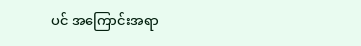ပင် အကြောင်းအရာ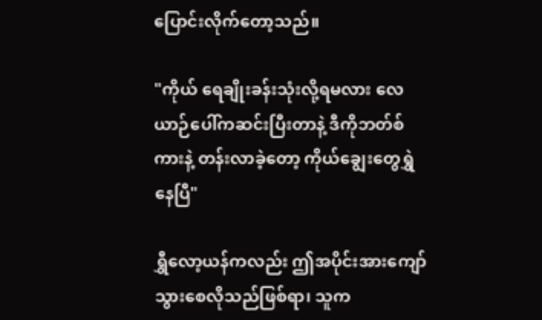ပြောင်းလိုက်တော့သည်။

"ကိုယ် ရေချိုးခန်းသုံးလို့ရမလား လေယာဉ်ပေါ်ကဆင်းပြီးတာနဲ့ ဒီကိုဘတ်စ်ကားနဲ့ တန်းလာခဲ့တော့ ကိုယ်ချွေးတွေရွှဲနေပြီ"

ရွှီလော့ယန်ကလည်း ဤအပိုင်းအားကျော်သွားစေလိုသည်ဖြစ်ရာ၊ သူက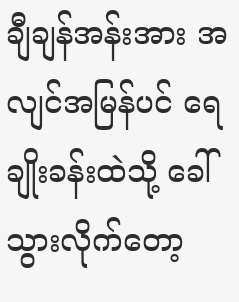ချီချန်အန်းအား အလျင်အမြန်ပင် ရေချိုးခန်းထဲသို့ ခေါ်သွားလိုက်တော့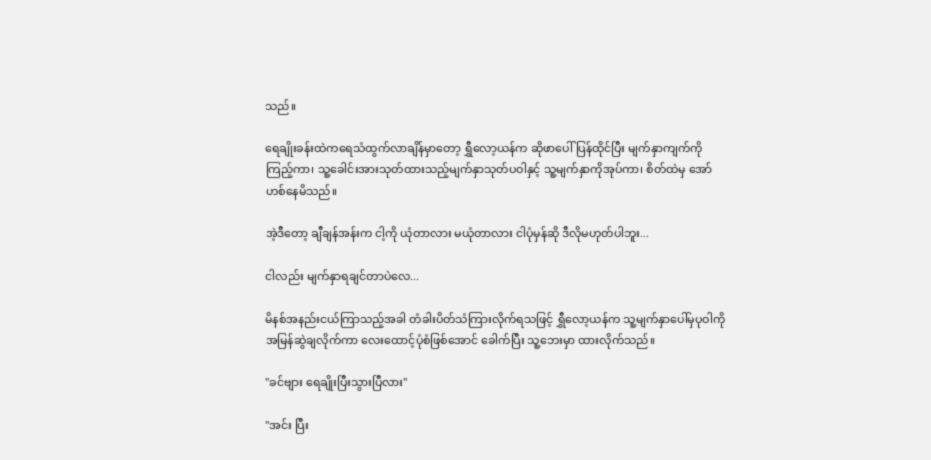သည်။

ရေချိုးခန်းထဲကရေသံထွက်လာချိန်မှာတော့ ရွှီလော့ယန်က ဆိုဖာပေါ်ပြန်ထိုင်ပြီး မျက်နှာကျက်ကိုကြည့်ကာ၊ သူ့ခေါင်းအားသုတ်ထားသည့်မျက်နှာသုတ်ပဝါနှင့် သူ့မျက်နှာကိုအုပ်ကာ၊ စိတ်ထဲမှ အော်ဟစ်နေမိသည်။

အဲ့ဒီတော့ ချီချန်အန်းက ငါ့ကို ယုံတာလား မယုံတာလား ငါပုံမှန်ဆို ဒီလိုမဟုတ်ပါဘူး...

ငါလည်း မျက်နှာရချင်တာပဲလေ...

မိနစ်အနည်းငယ်ကြာသည့်အခါ တံခါးပိတ်သံကြားလိုက်ရသဖြင့် ရွှီလော့ယန်က သူ့မျက်နှာပေါ်မှပုဝါကို အမြန်ဆွဲချလိုက်ကာ လေးထောင့်ပုံစံဖြစ်အောင် ခေါက်ပြီး သူ့ဘေးမှာ ထားလိုက်သည်။

"ခင်ဗျား ရေချိုးပြီးသွားပြီလား"

"အင်း ပြီး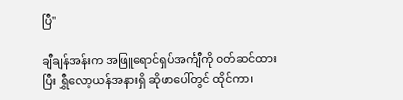ပြီ"

ချီချန်အန်းက အဖြူရောင်ရှပ်အင်္ကျီကို ၀တ်ဆင်ထားပြီး ရွှီလော့ယန်အနားရှိ ဆိုဖာပေါ်တွင် ထိုင်ကာ၊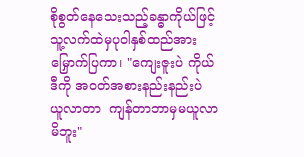စိုစွတ်နေသေးသည့်ခန္ဓာကိုယ်ဖြင့် သူ့လက်ထဲမှပုဝါနှစ်ထည်အား မြှောက်ပြကာ၊ "ကျေးဇူးပဲ ကိုယ် ဒီကို အဝတ်အစားနည်းနည်းပဲ ယူလာတာ  ကျန်တာဘာမှမယူလာမိဘူး"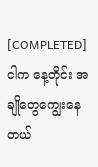[COMPLETED]ငါက နေ့တိုင်း အချိုတွေကျွေးနေတယ်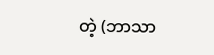တဲ့ (ဘာသာ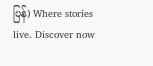ပြန်) Where stories live. Discover now